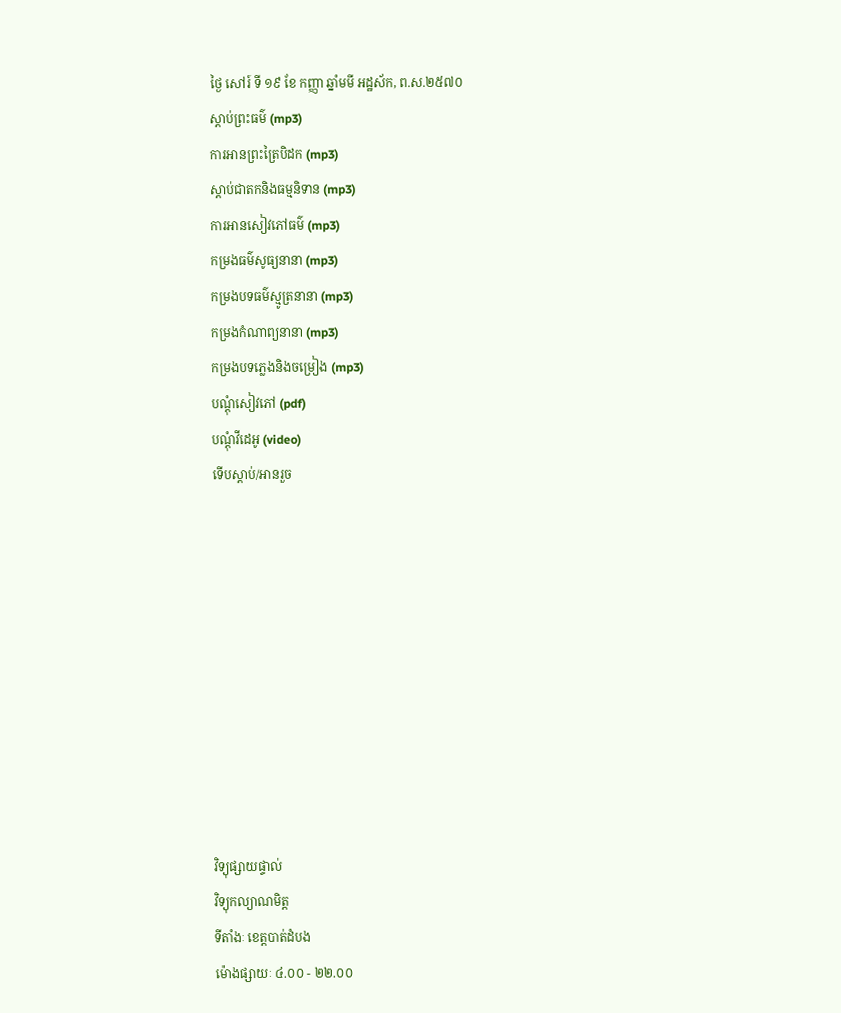ថ្ងៃ សៅរ៍ ទី ១៩ ខែ កញ្ញា ឆ្នាំមមី អដ្ឋស័ក, ព.ស.២៥៧០
ស្តាប់ព្រះធម៌ (mp3)
ការអានព្រះត្រៃបិដក (mp3)
ស្តាប់ជាតកនិងធម្មនិទាន (mp3)
ការអានសៀវភៅធម៌ (mp3)
កម្រងធម៌សូធ្យនានា (mp3)
កម្រងបទធម៌ស្មូត្រនានា (mp3)
កម្រងកំណាព្យនានា (mp3)
កម្រងបទភ្លេងនិងចម្រៀង (mp3)
បណ្តុំសៀវភៅ (pdf)
បណ្តុំវីដេអូ (video)
ទើបស្តាប់/អានរួច










វិទ្យុផ្សាយផ្ទាល់
វិទ្យុកល្យាណមិត្ត
ទីតាំងៈ ខេត្តបាត់ដំបង
ម៉ោងផ្សាយៈ ៤.០០ - ២២.០០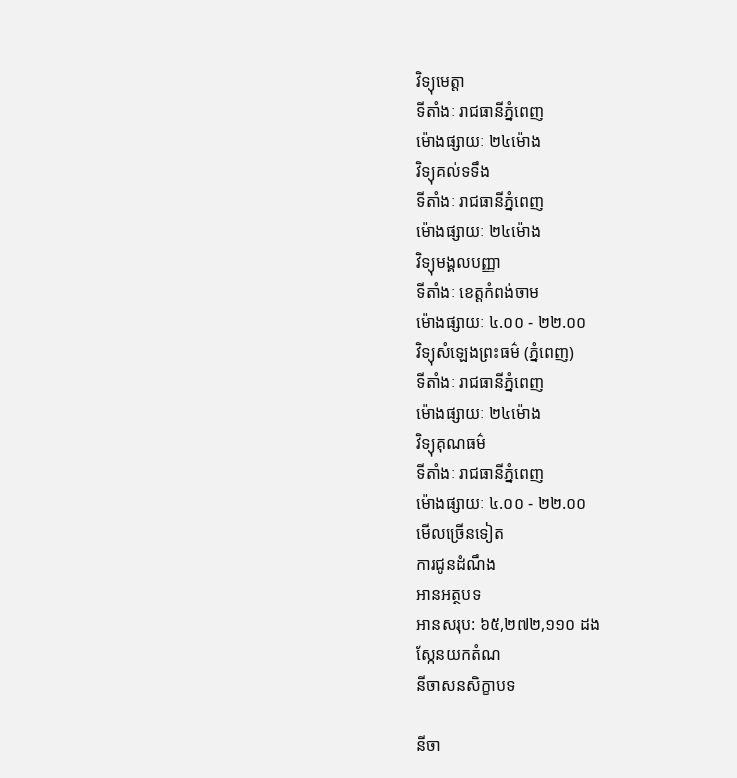វិទ្យុមេត្តា
ទីតាំងៈ រាជធានីភ្នំពេញ
ម៉ោងផ្សាយៈ ២៤ម៉ោង
វិទ្យុគល់ទទឹង
ទីតាំងៈ រាជធានីភ្នំពេញ
ម៉ោងផ្សាយៈ ២៤ម៉ោង
វិទ្យុមង្គលបញ្ញា
ទីតាំងៈ ខេត្តកំពង់ចាម
ម៉ោងផ្សាយៈ ៤.០០ - ២២.០០
វិទ្យុសំឡេងព្រះធម៌ (ភ្នំពេញ)
ទីតាំងៈ រាជធានីភ្នំពេញ
ម៉ោងផ្សាយៈ ២៤ម៉ោង
វិទ្យុគុណធម៌
ទីតាំងៈ រាជធានីភ្នំពេញ
ម៉ោងផ្សាយៈ ៤.០០ - ២២.០០
មើលច្រើនទៀត
ការជូនដំណឹង
អានអត្ថបទ
អានសរុប: ៦៥,២៧២,១១០ ដង
ស្កែនយកតំណ
នីចាសនសិក្ខាបទ

នីចា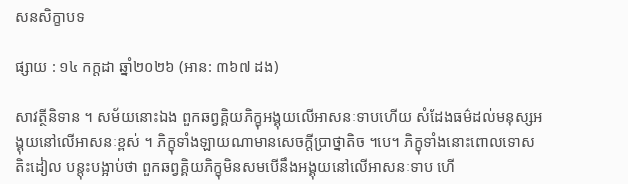សនសិក្ខាបទ

ផ្សាយ : ១៤ កក្តដា ឆ្នាំ២០២៦ (អាន: ៣៦៧ ដង)

សាវត្ថីនិទាន ។ សម័យនោះឯង ពួកឆព្វគ្គិយភិក្ខុអង្គុយលើអាសនៈទាបហើយ សំដែងធម៌ដល់មនុស្សអង្គុយនៅលើអាសនៈខ្ពស់ ។ ភិក្ខុទាំងឡាយណាមានសេចក្តីប្រាថ្នាតិច ។បេ។ ភិក្ខុទាំងនោះពោលទោស តិះដៀល បន្តុះបង្អាប់ថា ពួកឆព្វគ្គិយភិក្ខុមិនសមបើនឹងអង្គុយនៅលើអាសនៈទាប ហើ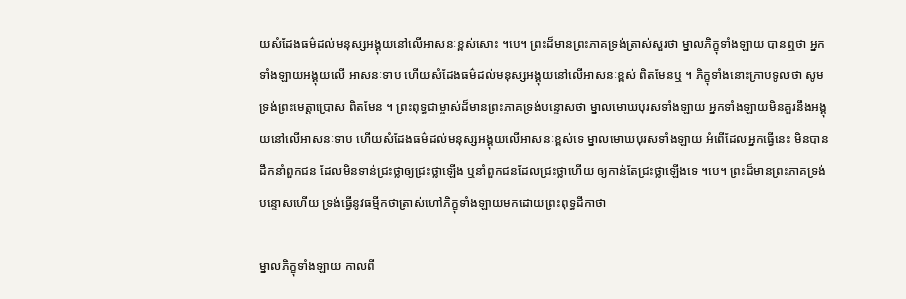យសំដែងធម៌ដល់មនុស្សអង្គុយនៅលើអាសនៈខ្ពស់សោះ ។បេ។ ព្រះដ៏មានព្រះភាគទ្រង់ត្រាស់សួរថា ម្នាលភិក្ខុទាំងឡាយ បានឮថា អ្នកទាំងឡាយអង្គុយលើ អាសនៈទាប ហើយសំដែងធម៌ដល់មនុស្សអង្គុយនៅលើអាសនៈខ្ពស់ ពិតមែនឬ ។ ភិក្ខុទាំងនោះក្រាបទូលថា សូមទ្រង់ព្រះមេត្តាប្រោស ពិតមែន ។ ព្រះពុទ្ធជាម្ចាស់ដ៏មានព្រះភាគទ្រង់បន្ទោសថា ម្នាលមោឃបុរសទាំងឡាយ អ្នកទាំងឡាយមិនគួរនឹងអង្គុយនៅលើអាសនៈទាប ហើយសំដែងធម៌ដល់មនុស្សអង្គុយលើអាសនៈខ្ពស់ទេ ម្នាលមោឃបុរសទាំងឡាយ អំពើដែលអ្នកធ្វើនេះ មិនបានដឹកនាំពួកជន ដែលមិនទាន់ជ្រះថ្លាឲ្យជ្រះថ្លាឡើង ឬនាំពួកជនដែលជ្រះថ្លាហើយ ឲ្យកាន់តែជ្រះថ្លាឡើងទេ ។បេ។ ព្រះដ៏មានព្រះភាគទ្រង់បន្ទោសហើយ ទ្រង់ធ្វើនូវធម្មីកថាត្រាស់ហៅភិក្ខុទាំងឡាយមកដោយព្រះពុទ្ធដីកាថា

ម្នាលភិក្ខុទាំងឡាយ កាលពី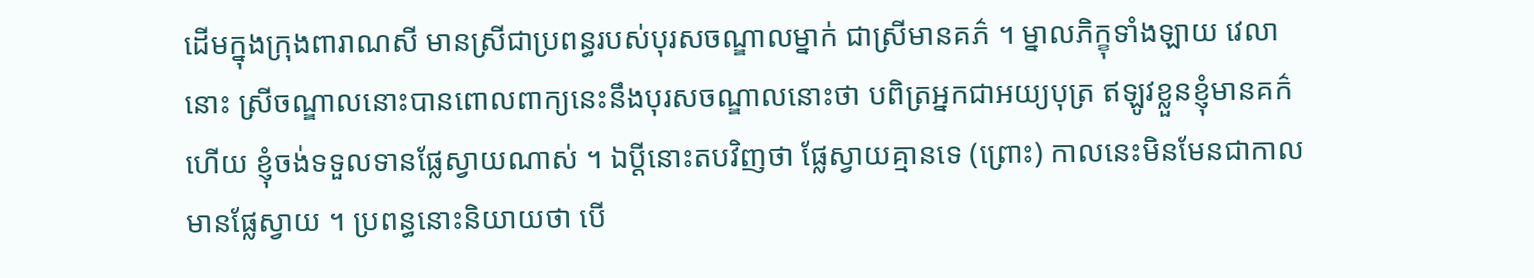ដើមក្នុងក្រុងពារាណសី មានស្រីជាប្រពន្ធរបស់បុរសចណ្ឌាលម្នាក់ ជាស្រីមានគភ៌ ។ ម្នាលភិក្ខុទាំងឡាយ វេលានោះ ស្រីចណ្ឌាលនោះបានពោលពាក្យនេះនឹងបុរសចណ្ឌាលនោះថា បពិត្រអ្នកជាអយ្យបុត្រ ឥឡូវខ្លួនខ្ញុំមានគក៌ហើយ ខ្ញុំចង់ទទួលទានផ្លែស្វាយណាស់ ។ ឯប្តីនោះតបវិញថា ផ្លែស្វាយគ្មានទេ (ព្រោះ) កាលនេះមិនមែនជាកាលមានផ្លែស្វាយ ។ ប្រពន្ធនោះនិយាយថា បើ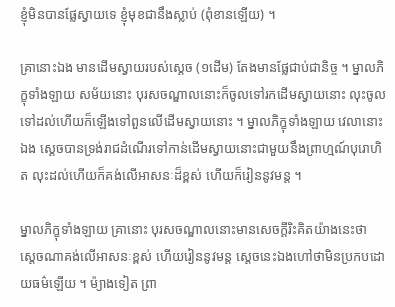ខ្ញុំមិនបានផ្លែស្វាយទេ ខ្ញុំមុខជានឹងស្លាប់ (ពុំខានឡើយ) ។

គ្រានោះឯង មានដើមស្វាយរបស់ស្តេច (១ដើម) តែងមានផ្លែជាប់ជានិច្ច ។ ម្នាលភិក្ខុទាំងឡាយ សម័យនោះ បុរសចណ្ឌាលនោះក៏ចូលទៅរកដើមស្វាយនោះ លុះចូលទៅដល់ហើយក៏ឡើងទៅពួនលើដើមស្វាយនោះ ។ ម្នាលភិក្ខុទាំងឡាយ វេលានោះឯង ស្តេចបានទ្រង់រាជដំណើរទៅកាន់ដើមស្វាយនោះជាមួយនឹងព្រាហ្មណ៍បុរោហិត លុះដល់ហើយក៏គង់លើអាសនៈដ៏ខ្ពស់ ហើយក៏រៀននូវមន្ត ។

ម្នាលភិក្ខុទាំងឡាយ គ្រានោះ បុរសចណ្ឌាលនោះមានសេចក្តីរិះគិតយ៉ាងនេះថា
ស្តេចណាគង់លើអាសនៈខ្ពស់ ហើយរៀននូវមន្ត ស្តេចនេះឯងហៅថាមិនប្រកបដោយធម៌ឡើយ ។ ម៉្យាងទៀត ព្រា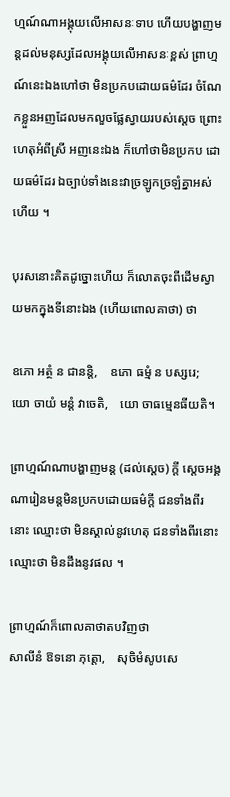ហ្មណ៍ណាអង្គុយលើអាសនៈទាប ហើយបង្ហាញមន្តដល់មនុស្សដែលអង្គុយលើអាសនៈខ្ពស់ ព្រាហ្មណ៍នេះឯងហៅថា មិនប្រកបដោយធម៌ដែរ ចំណែកខ្លួនអញដែលមកលួចផ្លែស្វាយរបស់ស្តេច ព្រោះហេតុអំពីស្រី អញនេះឯង ក៏ហៅថាមិនប្រកប ដោយធម៌ដែរ ឯច្បាប់ទាំងនេះវាច្រឡូកច្រឡំគ្នាអស់ហើយ ។

បុរសនោះគិតដូច្នោះហើយ ក៏លោតចុះពីដើមស្វាយមកក្នុងទីនោះឯង (ហើយពោលគាថា) ថា

ឧភោ អត្ថំ ន ជានន្តិ,    ឧភោ ធម្មំ ន បស្សរេ;
យោ ចាយំ មន្តំ វាចេតិ,    យោ ចាធម្មេនធីយតិ។

ព្រាហ្មណ៍ណាបង្ហាញមន្ត (ដល់ស្តេច) ក្តី ស្តេចអង្គណារៀនមន្តមិនប្រកបដោយធម៌ក្តី ជនទាំងពីរនោះ ឈ្មោះថា មិនស្គាល់នូវហេតុ ជនទាំងពីរនោះ ឈ្មោះថា មិនដឹងនូវផល ។

ព្រាហ្មណ៍ក៏ពោលគាថាតបវិញថា
សាលីនំ ឱទនោ ភុត្តោ,    សុចិមំសូបសេ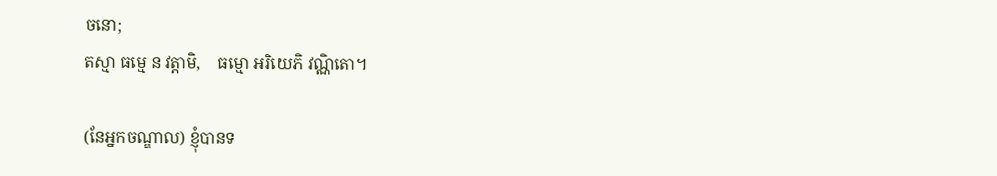ចនោ;
តស្មា ធម្មេ ន វត្តាមិ,    ធម្មោ អរិយេភិ វណ្ណិតោ។

(នែអ្នកចណ្ឌាល) ខ្ញុំបានទ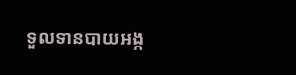ទួលទានបាយអង្ក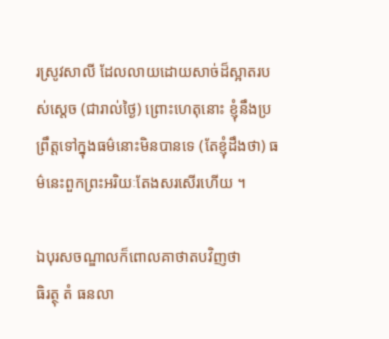រស្រូវសាលី ដែលលាយដោយសាច់ដ៏ស្អាតរបស់ស្តេច (ជារាល់ថ្ងៃ) ព្រោះហេតុនោះ ខ្ញុំនឹងប្រព្រឹត្តទៅក្នុងធម៌នោះមិនបានទេ (តែខ្ញុំដឹងថា) ធម៌នេះពួកព្រះអរិយៈតែងសរសើរហើយ ។

ឯបុរសចណ្ឌាលក៏ពោលគាថាតបវិញថា
ធិរត្ថុ តំ ធនលា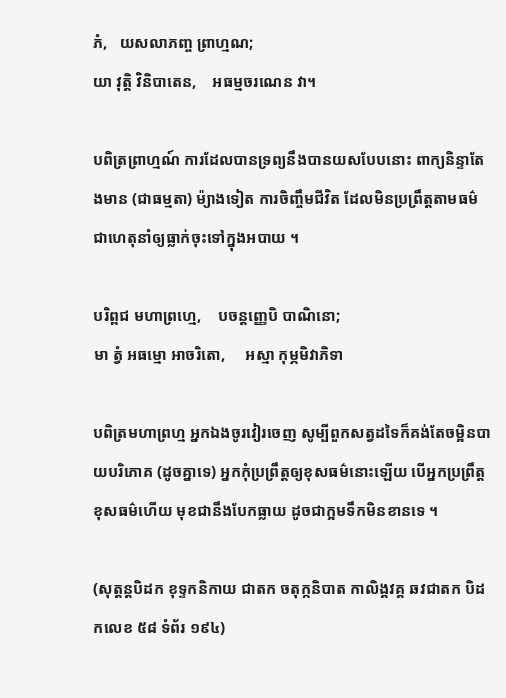ភំ,   យសលាភញ្ច ព្រាហ្មណ;
យា វុត្តិ វិនិបាតេន,    អធម្មចរណេន វា។

បពិត្រព្រាហ្មណ៍ ការដែលបានទ្រព្យនឹងបានយសបែបនោះ ពាក្យនិន្ទាតែងមាន (ជាធម្មតា) ម៉្យាងទៀត ការចិញ្ចឹមជីវិត ដែលមិនប្រព្រឹត្តតាមធម៌ ជាហេតុនាំឲ្យធ្លាក់ចុះទៅក្នុងអបាយ ។

បរិព្ពជ មហាព្រហ្មេ,    បចន្តញ្ញេបិ បាណិនោ;
មា ត្វំ អធម្មោ អាចរិតោ,     អស្មា កុម្ភមិវាភិទា

បពិត្រមហាព្រហ្ម អ្នកឯងចូរវៀរចេញ សូម្បីពួកសត្វដទៃក៏គង់តែចម្អិនបាយបរិភោគ (ដូចគ្នាទេ) អ្នកកុំប្រព្រឹត្តឲ្យខុសធម៌នោះឡើយ បើអ្នកប្រព្រឹត្តខុសធម៌ហើយ មុខជានឹងបែកធ្លាយ ដូចជាក្អមទឹកមិនខានទេ ។

(សុត្តន្តបិដក ខុទ្ទកនិកាយ ជាតក ចតុក្កនិបាត កាលិង្គវគ្គ ឆវជាតក បិដកលេខ ៥៨ ទំព័រ ១៩៤)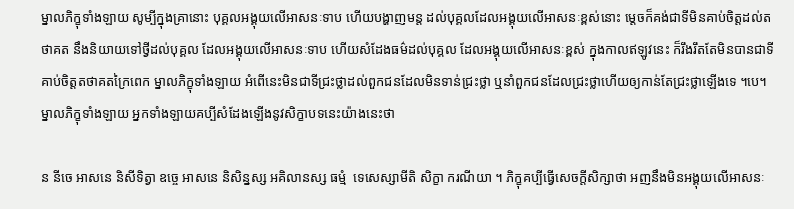ម្នាលភិក្ខុទាំងឡាយ សូម្បីក្នុងគ្រានោះ បុគ្គលអង្គុយលើអាសនៈទាប ហើយបង្ហាញមន្ត ដល់បុគ្គលដែលអង្គុយលើអាសនៈខ្ពស់នោះ ម្តេចក៏គង់ជាទីមិនគាប់ចិត្តដល់តថាគត នឹងនិយាយទៅថ្វីដល់បុគ្គល ដែលអង្គុយលើអាសនៈទាប ហើយសំដែងធម៌ដល់បុគ្គល ដែលអង្គុយលើអាសនៈខ្ពស់ ក្នុងកាលឥឡូវនេះ ក៏រឹងរឹតតែមិនបានជាទីគាប់ចិត្តតថាគតក្រៃពេក ម្នាលភិក្ខុទាំងឡាយ អំពើនេះមិនជាទីជ្រះថ្លាដល់ពួកជនដែលមិនទាន់ជ្រះថ្លា ឬនាំពួកជនដែលជ្រះថ្លាហើយឲ្យកាន់តែជ្រះថ្លាឡើងទេ ។បេ។ ម្នាលភិក្ខុទាំងឡាយ អ្នកទាំងឡាយគប្បីសំដែងឡើងនូវសិក្ខាបទនេះយ៉ាងនេះថា

ន នីចេ អាសនេ និសីទិត្វា ឧច្ចេ អាសនេ និសិន្នស្ស អគិលានស្ស ធម្មំ  ទេសេស្សាមីតិ សិក្ខា ករណីយា ។ ភិក្ខុគប្បីធ្វើសេចក្តីសិក្សាថា អញនឹងមិនអង្គុយលើអាសនៈ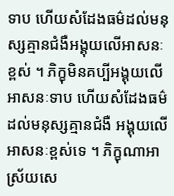ទាប ហើយសំដែងធម៌ដល់មនុស្សគ្មានជំងឺអង្គុយលើអាសនៈខ្ពស់ ។ ភិក្ខុមិនគប្បីអង្គុយលើអាសនៈទាប ហើយសំដែងធម៌ដល់មនុស្សគ្មានជំងឺ អង្គុយលើអាសនៈខ្ពស់ទេ ។ ភិក្ខុណាអាស្រ័យសេ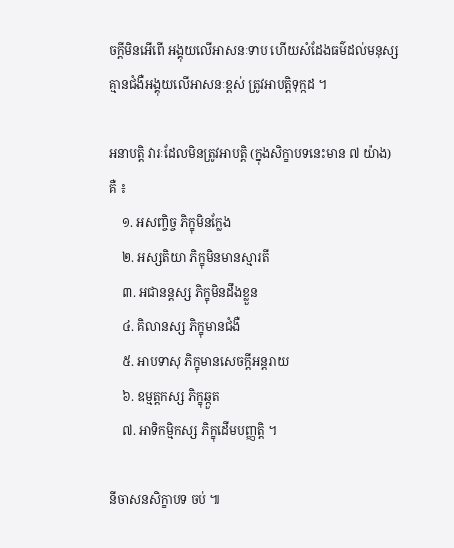ចក្តីមិនអើពើ អង្គុយលើអាសនៈទាប ហើយសំដែងធម៌ដល់មនុស្សគ្មានជំងឺអង្គុយលើអាសនៈខ្ពស់ ត្រូវអាបត្តិទុក្កដ ។

អនាបត្តិ វារៈដែលមិនត្រូវអាបត្តិ (ក្នុងសិក្ខាបទនេះមាន ៧ យ៉ាង) គឺ ៖
    ១. អសញ្ចិច្ច ភិក្ខុមិនក្លែង
    ២. អស្សតិយា ភិក្ខុមិនមានស្មារតី
    ៣. អជានន្តស្ស ភិក្ខុមិនដឹងខ្លួន
    ៤. គិលានស្ស ភិក្ខុមានជំងឺ
    ៥. អាបទាសុ ភិក្ខុមានសេចក្តីអន្តរាយ
    ៦. ឧម្មត្តកស្ស ភិក្ខុឆ្កួត
    ៧. អាទិកម្មិកស្ស ភិក្ខុដើមបញ្ញត្តិ ។

នីចាសនសិក្ខាបទ ចប់ ៕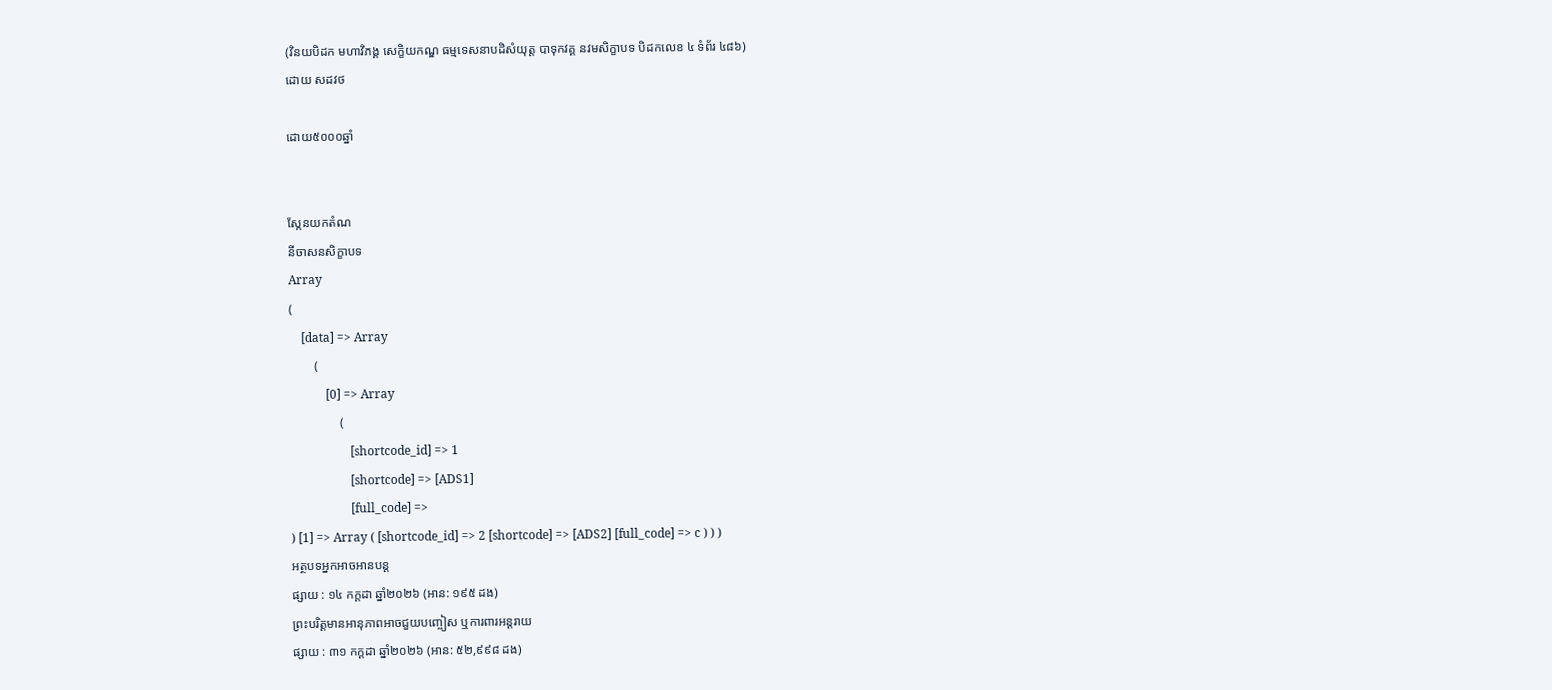(វិនយបិដក មហាវិភង្គ សេក្ខិយកណ្ឌ ធម្មទេសនាបដិសំយុត្ត បាទុកវគ្គ នវមសិក្ខាបទ បិដកលេខ ៤ ទំព័រ ៤៨៦)
ដោយ សដវថ

ដោយ៥០០០ឆ្នាំ


ស្កែនយកតំណ
នីចាសនសិក្ខាបទ
Array
(
    [data] => Array
        (
            [0] => Array
                (
                    [shortcode_id] => 1
                    [shortcode] => [ADS1]
                    [full_code] =>
) [1] => Array ( [shortcode_id] => 2 [shortcode] => [ADS2] [full_code] => c ) ) )
អត្ថបទអ្នកអាចអានបន្ត
ផ្សាយ : ១៤ កក្តដា ឆ្នាំ២០២៦ (អាន: ១៩៥ ដង)
ព្រះបរិត្តមានអានុភាពអាចជួយបញ្ចៀស ឬការពារអន្តរាយ
ផ្សាយ : ៣១ កក្តដា ឆ្នាំ២០២៦ (អាន: ៥២,៩៩៨ ដង)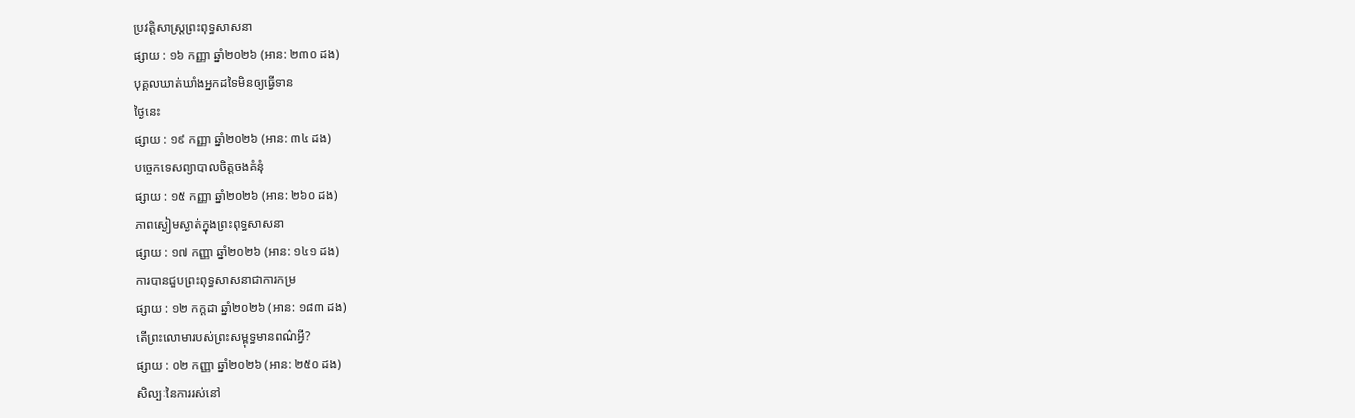ប្រវត្តិសាស្រ្តព្រះពុទ្ធសាសនា
ផ្សាយ : ១៦ កញ្ញា ឆ្នាំ២០២៦ (អាន: ២៣០ ដង)
បុគ្គលឃាត់ឃាំងអ្នកដទៃមិនឲ្យធ្វើទាន
ថ្ងៃនេះ
ផ្សាយ : ១៩ កញ្ញា ឆ្នាំ២០២៦ (អាន: ៣៤ ដង)
បច្ចេកទេសព្យាបាលចិត្តចងគំនុំ
ផ្សាយ : ១៥ កញ្ញា ឆ្នាំ២០២៦ (អាន: ២៦០ ដង)
ភាពស្ងៀមស្ងាត់ក្នុងព្រះពុទ្ធសាសនា
ផ្សាយ : ១៧ កញ្ញា ឆ្នាំ២០២៦ (អាន: ១៤១ ដង)
ការបានជួបព្រះពុទ្ធសាសនាជាការកម្រ
ផ្សាយ : ១២ កក្តដា ឆ្នាំ២០២៦ (អាន: ១៨៣ ដង)
តើព្រះលោមារបស់ព្រះសម្ពុទ្ធមានពណ៌អ្វី?
ផ្សាយ : ០២ កញ្ញា ឆ្នាំ២០២៦ (អាន: ២៥០ ដង)
សិល្បៈនៃការរស់នៅ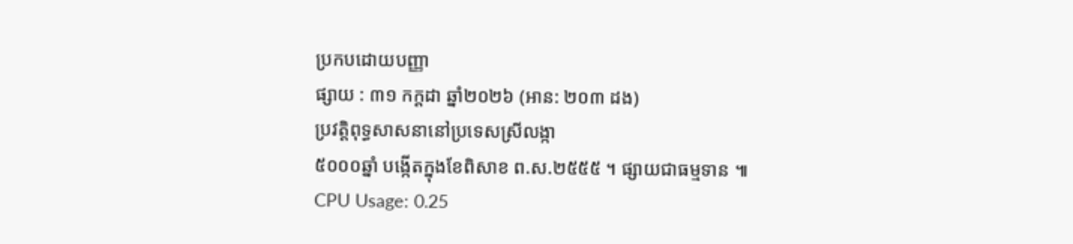ប្រកបដោយបញ្ញា
ផ្សាយ : ៣១ កក្តដា ឆ្នាំ២០២៦ (អាន: ២០៣ ដង)
ប្រវត្តិពុទ្ធសាសនានៅប្រទេសស្រីលង្កា
៥០០០ឆ្នាំ បង្កើតក្នុងខែពិសាខ ព.ស.២៥៥៥ ។ ផ្សាយជាធម្មទាន ៕
CPU Usage: 0.25